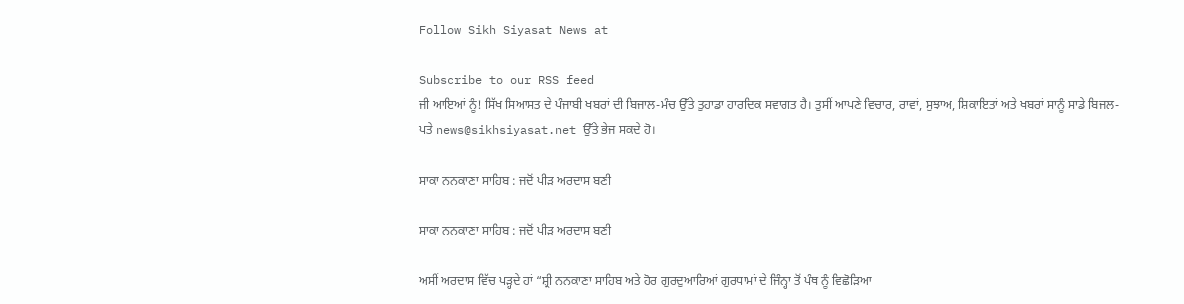Follow Sikh Siyasat News at

Subscribe to our RSS feed
ਜੀ ਆਇਆਂ ਨੂੰ! ਸਿੱਖ ਸਿਆਸਤ ਦੇ ਪੰਜਾਬੀ ਖਬਰਾਂ ਦੀ ਬਿਜਾਲ-ਮੰਚ ਉੱਤੇ ਤੁਹਾਡਾ ਹਾਰਦਿਕ ਸਵਾਗਤ ਹੈ। ਤੁਸੀਂ ਆਪਣੇ ਵਿਚਾਰ, ਰਾਵਾਂ, ਸੁਝਾਅ, ਸ਼ਿਕਾਇਤਾਂ ਅਤੇ ਖਬਰਾਂ ਸਾਨੂੰ ਸਾਡੇ ਬਿਜਲ-ਪਤੇ news@sikhsiyasat.net ਉੱਤੇ ਭੇਜ ਸਕਦੇ ਹੋ।

ਸਾਕਾ ਨਨਕਾਣਾ ਸਾਹਿਬ : ਜਦੋਂ ਪੀੜ ਅਰਦਾਸ ਬਣੀ

ਸਾਕਾ ਨਨਕਾਣਾ ਸਾਹਿਬ : ਜਦੋਂ ਪੀੜ ਅਰਦਾਸ ਬਣੀ

ਅਸੀਂ ਅਰਦਾਸ ਵਿੱਚ ਪੜ੍ਹਦੇ ਹਾਂ “ਸ਼੍ਰੀ ਨਨਕਾਣਾ ਸਾਹਿਬ ਅਤੇ ਹੋਰ ਗੁਰਦੁਆਰਿਆਂ ਗੁਰਧਾਮਾਂ ਦੇ ਜਿੰਨ੍ਹਾ ਤੋਂ ਪੰਥ ਨੂੰ ਵਿਛੋੜਿਆ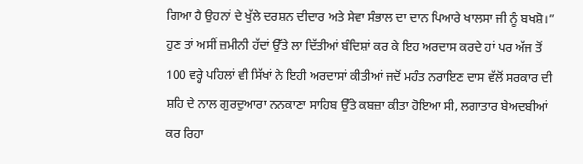ਗਿਆ ਹੈ ਉਹਨਾਂ ਦੇ ਖੁੱਲੇ ਦਰਸ਼ਨ ਦੀਦਾਰ ਅਤੇ ਸੇਵਾ ਸੰਭਾਲ ਦਾ ਦਾਨ ਪਿਆਰੇ ਖਾਲਸਾ ਜੀ ਨੂੰ ਬਖਸ਼ੋ।” ਹੁਣ ਤਾਂ ਅਸੀਂ ਜ਼ਮੀਨੀ ਹੱਦਾਂ ਉੱਤੇ ਲਾ ਦਿੱਤੀਆਂ ਬੰਦਿਸ਼ਾਂ ਕਰ ਕੇ ਇਹ ਅਰਦਾਸ ਕਰਦੇ ਹਾਂ ਪਰ ਅੱਜ ਤੋਂ 100 ਵਰ੍ਹੇ ਪਹਿਲਾਂ ਵੀ ਸਿੱਖਾਂ ਨੇ ਇਹੀ ਅਰਦਾਸਾਂ ਕੀਤੀਆਂ ਜਦੋਂ ਮਹੰਤ ਨਰਾਇਣ ਦਾਸ ਵੱਲੋਂ ਸਰਕਾਰ ਦੀ ਸ਼ਹਿ ਦੇ ਨਾਲ ਗੁਰਦੁਆਰਾ ਨਨਕਾਣਾ ਸਾਹਿਬ ਉੱਤੇ ਕਬਜ਼ਾ ਕੀਤਾ ਹੋਇਆ ਸੀ, ਲਗਾਤਾਰ ਬੇਅਦਬੀਆਂ ਕਰ ਰਿਹਾ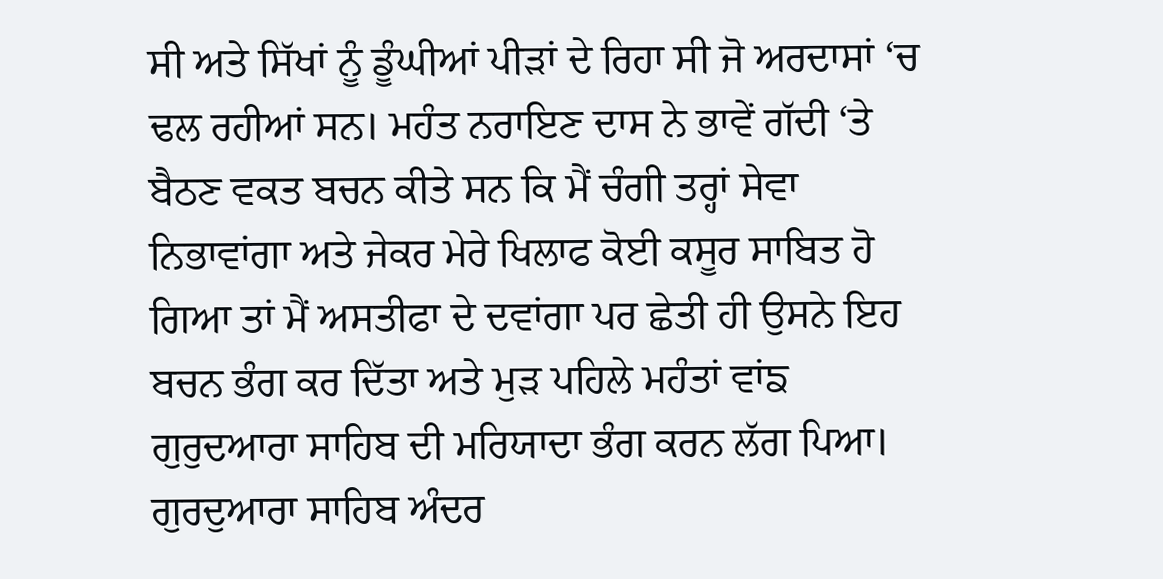ਸੀ ਅਤੇ ਸਿੱਖਾਂ ਨੂੰ ਡੂੰਘੀਆਂ ਪੀੜਾਂ ਦੇ ਰਿਹਾ ਸੀ ਜੋ ਅਰਦਾਸਾਂ ‘ਚ ਢਲ ਰਹੀਆਂ ਸਨ। ਮਹੰਤ ਨਰਾਇਣ ਦਾਸ ਨੇ ਭਾਵੇਂ ਗੱਦੀ ‘ਤੇ ਬੈਠਣ ਵਕਤ ਬਚਨ ਕੀਤੇ ਸਨ ਕਿ ਮੈਂ ਚੰਗੀ ਤਰ੍ਹਾਂ ਸੇਵਾ ਨਿਭਾਵਾਂਗਾ ਅਤੇ ਜੇਕਰ ਮੇਰੇ ਖਿਲਾਫ ਕੋਈ ਕਸੂਰ ਸਾਬਿਤ ਹੋ ਗਿਆ ਤਾਂ ਮੈਂ ਅਸਤੀਫਾ ਦੇ ਦਵਾਂਗਾ ਪਰ ਛੇਤੀ ਹੀ ਉਸਨੇ ਇਹ ਬਚਨ ਭੰਗ ਕਰ ਦਿੱਤਾ ਅਤੇ ਮੁੜ ਪਹਿਲੇ ਮਹੰਤਾਂ ਵਾਂਙ ਗੁਰੁਦਆਰਾ ਸਾਹਿਬ ਦੀ ਮਰਿਯਾਦਾ ਭੰਗ ਕਰਨ ਲੱਗ ਪਿਆ। ਗੁਰਦੁਆਰਾ ਸਾਹਿਬ ਅੰਦਰ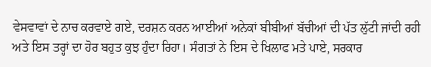ਵੇਸਵਾਵਾਂ ਦੇ ਨਾਚ ਕਰਵਾਏ ਗਏ, ਦਰਸ਼ਨ ਕਰਨ ਆਈਆਂ ਅਨੇਕਾਂ ਬੀਬੀਆਂ ਬੱਚੀਆਂ ਦੀ ਪੱਤ ਲੁੱਟੀ ਜਾਂਦੀ ਰਹੀ ਅਤੇ ਇਸ ਤਰ੍ਹਾਂ ਦਾ ਹੋਰ ਬਹੁਤ ਕੁਝ ਹੁੰਦਾ ਰਿਹਾ। ਸੰਗਤਾਂ ਨੇ ਇਸ ਦੇ ਖਿਲਾਫ ਮਤੇ ਪਾਏ, ਸਰਕਾਰ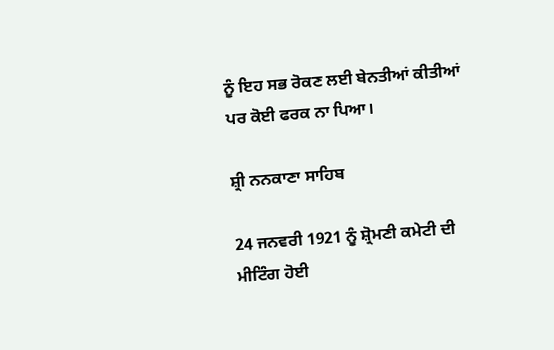ਨੂੰ ਇਹ ਸਭ ਰੋਕਣ ਲਈ ਬੇਨਤੀਆਂ ਕੀਤੀਆਂ ਪਰ ਕੋਈ ਫਰਕ ਨਾ ਪਿਆ।

ਸ਼੍ਰੀ ਨਨਕਾਣਾ ਸਾਹਿਬ

24 ਜਨਵਰੀ 1921 ਨੂੰ ਸ਼੍ਰੋਮਣੀ ਕਮੇਟੀ ਦੀ ਮੀਟਿੰਗ ਹੋਈ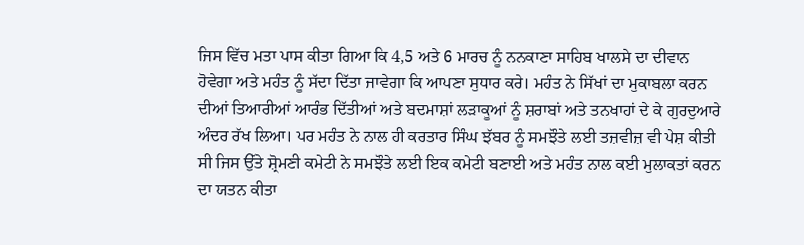ਜਿਸ ਵਿੱਚ ਮਤਾ ਪਾਸ ਕੀਤਾ ਗਿਆ ਕਿ 4,5 ਅਤੇ 6 ਮਾਰਚ ਨੂੰ ਨਨਕਾਣਾ ਸਾਹਿਬ ਖਾਲਸੇ ਦਾ ਦੀਵਾਨ ਹੋਵੇਗਾ ਅਤੇ ਮਹੰਤ ਨੂੰ ਸੱਦਾ ਦਿੱਤਾ ਜਾਵੇਗਾ ਕਿ ਆਪਣਾ ਸੁਧਾਰ ਕਰੇ। ਮਹੰਤ ਨੇ ਸਿੱਖਾਂ ਦਾ ਮੁਕਾਬਲਾ ਕਰਨ ਦੀਆਂ ਤਿਆਰੀਆਂ ਆਰੰਭ ਦਿੱਤੀਆਂ ਅਤੇ ਬਦਮਾਸ਼ਾਂ ਲੜਾਕੂਆਂ ਨੂੰ ਸ਼ਰਾਬਾਂ ਅਤੇ ਤਨਖਾਹਾਂ ਦੇ ਕੇ ਗੁਰਦੁਆਰੇ ਅੰਦਰ ਰੱਖ ਲਿਆ। ਪਰ ਮਹੰਤ ਨੇ ਨਾਲ ਹੀ ਕਰਤਾਰ ਸਿੰਘ ਝੱਬਰ ਨੂੰ ਸਮਝੌਤੇ ਲਈ ਤਜ਼ਵੀਜ਼ ਵੀ ਪੇਸ਼ ਕੀਤੀ ਸੀ ਜਿਸ ਉੱਤੇ ਸ਼੍ਰੋਮਣੀ ਕਮੇਟੀ ਨੇ ਸਮਝੌਤੇ ਲਈ ਇਕ ਕਮੇਟੀ ਬਣਾਈ ਅਤੇ ਮਹੰਤ ਨਾਲ ਕਈ ਮੁਲਾਕਤਾਂ ਕਰਨ ਦਾ ਯਤਨ ਕੀਤਾ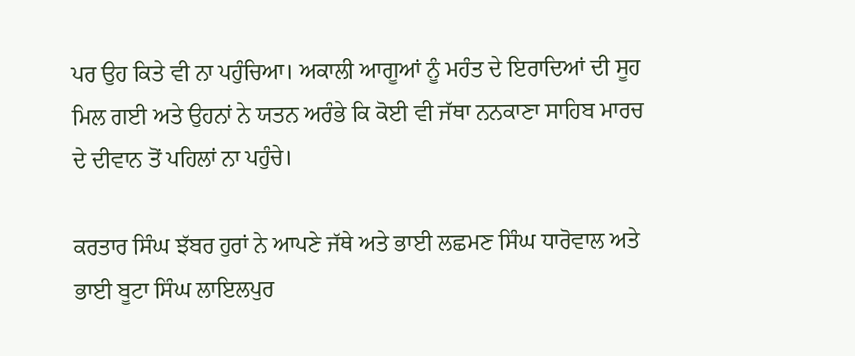ਪਰ ਉਹ ਕਿਤੇ ਵੀ ਨਾ ਪਹੁੰਚਿਆ। ਅਕਾਲੀ ਆਗੂਆਂ ਨੂੰ ਮਹੰਤ ਦੇ ਇਰਾਦਿਆਂ ਦੀ ਸੂਹ ਮਿਲ ਗਈ ਅਤੇ ਉਹਨਾਂ ਨੇ ਯਤਨ ਅਰੰਭੇ ਕਿ ਕੋਈ ਵੀ ਜੱਥਾ ਨਨਕਾਣਾ ਸਾਹਿਬ ਮਾਰਚ ਦੇ ਦੀਵਾਨ ਤੋਂ ਪਹਿਲਾਂ ਨਾ ਪਹੁੰਚੇ।

ਕਰਤਾਰ ਸਿੰਘ ਝੱਬਰ ਹੁਰਾਂ ਨੇ ਆਪਣੇ ਜੱਥੇ ਅਤੇ ਭਾਈ ਲਛਮਣ ਸਿੰਘ ਧਾਰੋਵਾਲ ਅਤੇ ਭਾਈ ਬੂਟਾ ਸਿੰਘ ਲਾਇਲਪੁਰ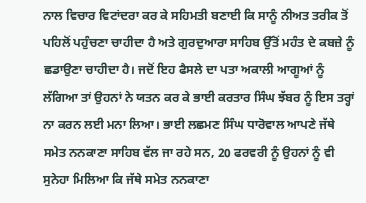ਨਾਲ ਵਿਚਾਰ ਵਿਟਾਂਦਰਾ ਕਰ ਕੇ ਸਹਿਮਤੀ ਬਣਾਈ ਕਿ ਸਾਨੂੰ ਨੀਅਤ ਤਰੀਕ ਤੋਂ ਪਹਿਲੋਂ ਪਹੁੰਚਣਾ ਚਾਹੀਦਾ ਹੈ ਅਤੇ ਗੁਰਦੁਆਰਾ ਸਾਹਿਬ ਉੱਤੋਂ ਮਹੰਤ ਦੇ ਕਬਜ਼ੇ ਨੂੰ ਛਡਾਉਣਾ ਚਾਹੀਦਾ ਹੈ। ਜਦੋਂ ਇਹ ਫੈਸਲੇ ਦਾ ਪਤਾ ਅਕਾਲੀ ਆਗੂਆਂ ਨੂੰ ਲੱਗਿਆ ਤਾਂ ਉਹਨਾਂ ਨੇ ਯਤਨ ਕਰ ਕੇ ਭਾਈ ਕਰਤਾਰ ਸਿੰਘ ਝੱਬਰ ਨੂੰ ਇਸ ਤਰ੍ਹਾਂ ਨਾ ਕਰਨ ਲਈ ਮਨਾ ਲਿਆ। ਭਾਈ ਲਛਮਣ ਸਿੰਘ ਧਾਰੋਵਾਲ ਆਪਣੇ ਜੱਥੇ ਸਮੇਤ ਨਨਕਾਣਾ ਸਾਹਿਬ ਵੱਲ ਜਾ ਰਹੇ ਸਨ, 20 ਫਰਵਰੀ ਨੂੰ ਉਹਨਾਂ ਨੂੰ ਵੀ ਸੁਨੇਹਾ ਮਿਲਿਆ ਕਿ ਜੱਥੇ ਸਮੇਤ ਨਨਕਾਣਾ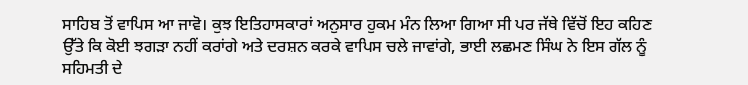ਸਾਹਿਬ ਤੋਂ ਵਾਪਿਸ ਆ ਜਾਵੋ। ਕੁਝ ਇਤਿਹਾਸਕਾਰਾਂ ਅਨੁਸਾਰ ਹੁਕਮ ਮੰਨ ਲਿਆ ਗਿਆ ਸੀ ਪਰ ਜੱਥੇ ਵਿੱਚੋਂ ਇਹ ਕਹਿਣ ਉੱਤੇ ਕਿ ਕੋਈ ਝਗੜਾ ਨਹੀਂ ਕਰਾਂਗੇ ਅਤੇ ਦਰਸ਼ਨ ਕਰਕੇ ਵਾਪਿਸ ਚਲੇ ਜਾਵਾਂਗੇ, ਭਾਈ ਲਛਮਣ ਸਿੰਘ ਨੇ ਇਸ ਗੱਲ ਨੂੰ ਸਹਿਮਤੀ ਦੇ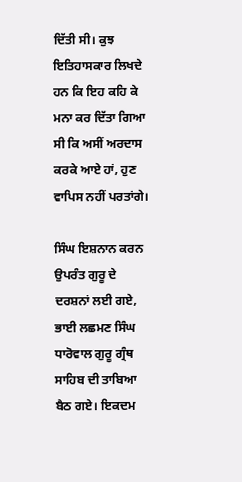ਦਿੱਤੀ ਸੀ। ਕੁਝ ਇਤਿਹਾਸਕਾਰ ਲਿਖਦੇ ਹਨ ਕਿ ਇਹ ਕਹਿ ਕੇ ਮਨਾ ਕਰ ਦਿੱਤਾ ਗਿਆ ਸੀ ਕਿ ਅਸੀਂ ਅਰਦਾਸ ਕਰਕੇ ਆਏ ਹਾਂ, ਹੁਣ ਵਾਪਿਸ ਨਹੀਂ ਪਰਤਾਂਗੇ।

ਸਿੰਘ ਇਸ਼ਨਾਨ ਕਰਨ ਉਪਰੰਤ ਗੁਰੂ ਦੇ ਦਰਸ਼ਨਾਂ ਲਈ ਗਏ, ਭਾਈ ਲਛਮਣ ਸਿੰਘ ਧਾਰੋਵਾਲ ਗੁਰੂ ਗ੍ਰੰਥ ਸਾਹਿਬ ਦੀ ਤਾਬਿਆ ਬੈਠ ਗਏ। ਇਕਦਮ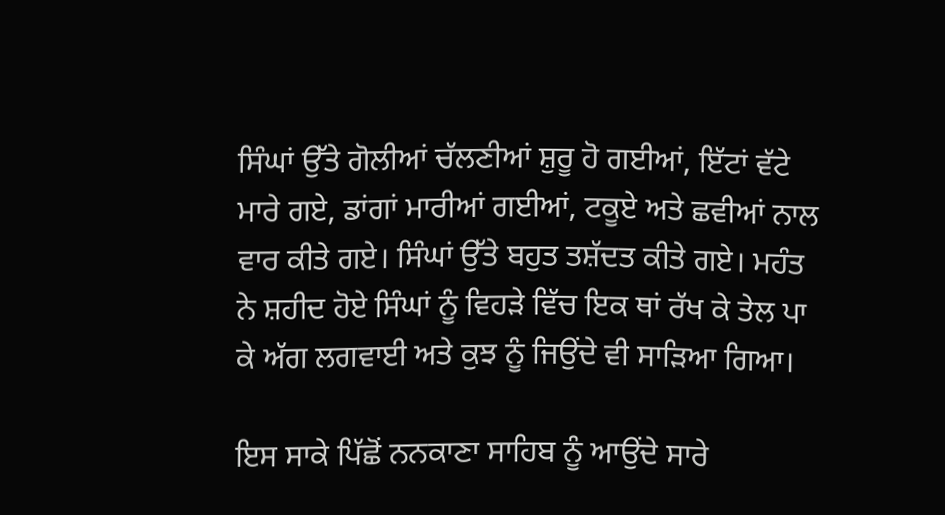ਸਿੰਘਾਂ ਉੱਤੇ ਗੋਲੀਆਂ ਚੱਲਣੀਆਂ ਸ਼ੁਰੂ ਹੋ ਗਈਆਂ, ਇੱਟਾਂ ਵੱਟੇ ਮਾਰੇ ਗਏ, ਡਾਂਗਾਂ ਮਾਰੀਆਂ ਗਈਆਂ, ਟਕੂਏ ਅਤੇ ਛਵੀਆਂ ਨਾਲ ਵਾਰ ਕੀਤੇ ਗਏ। ਸਿੰਘਾਂ ਉੱਤੇ ਬਹੁਤ ਤਸ਼ੱਦਤ ਕੀਤੇ ਗਏ। ਮਹੰਤ ਨੇ ਸ਼ਹੀਦ ਹੋਏ ਸਿੰਘਾਂ ਨੂੰ ਵਿਹੜੇ ਵਿੱਚ ਇਕ ਥਾਂ ਰੱਖ ਕੇ ਤੇਲ ਪਾ ਕੇ ਅੱਗ ਲਗਵਾਈ ਅਤੇ ਕੁਝ ਨੂੰ ਜਿਉਂਦੇ ਵੀ ਸਾੜਿਆ ਗਿਆ।

ਇਸ ਸਾਕੇ ਪਿੱਛੋਂ ਨਨਕਾਣਾ ਸਾਹਿਬ ਨੂੰ ਆਉਂਦੇ ਸਾਰੇ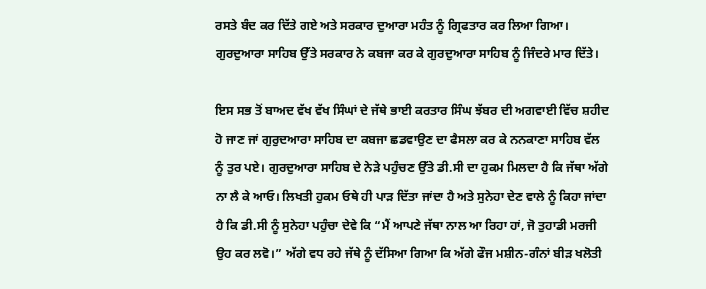ਰਸਤੇ ਬੰਦ ਕਰ ਦਿੱਤੇ ਗਏ ਅਤੇ ਸਰਕਾਰ ਦੁਆਰਾ ਮਹੰਤ ਨੂੰ ਗ੍ਰਿਫਤਾਰ ਕਰ ਲਿਆ ਗਿਆ। ਗੁਰਦੁਆਰਾ ਸਾਹਿਬ ਉੱਤੇ ਸਰਕਾਰ ਨੇ ਕਬਜਾ ਕਰ ਕੇ ਗੁਰਦੁਆਰਾ ਸਾਹਿਬ ਨੂੰ ਜਿੰਦਰੇ ਮਾਰ ਦਿੱਤੇ।

ਇਸ ਸਭ ਤੋਂ ਬਾਅਦ ਵੱਖ ਵੱਖ ਸਿੰਘਾਂ ਦੇ ਜੱਥੇ ਭਾਈ ਕਰਤਾਰ ਸਿੰਘ ਝੱਬਰ ਦੀ ਅਗਵਾਈ ਵਿੱਚ ਸ਼ਹੀਦ ਹੋ ਜਾਣ ਜਾਂ ਗੁਰੁਦਆਰਾ ਸਾਹਿਬ ਦਾ ਕਬਜਾ ਛਡਵਾਉਣ ਦਾ ਫੈਸਲਾ ਕਰ ਕੇ ਨਨਕਾਣਾ ਸਾਹਿਬ ਵੱਲ ਨੂੰ ਤੁਰ ਪਏ। ਗੁਰਦੁਆਰਾ ਸਾਹਿਬ ਦੇ ਨੇੜੇ ਪਹੁੰਚਣ ਉੱਤੇ ਡੀ.ਸੀ ਦਾ ਹੁਕਮ ਮਿਲਦਾ ਹੈ ਕਿ ਜੱਥਾ ਅੱਗੇ ਨਾ ਲੈ ਕੇ ਆਓ। ਲਿਖਤੀ ਹੁਕਮ ਓਥੇ ਹੀ ਪਾੜ ਦਿੱਤਾ ਜਾਂਦਾ ਹੈ ਅਤੇ ਸੁਨੇਹਾ ਦੇਣ ਵਾਲੇ ਨੂੰ ਕਿਹਾ ਜਾਂਦਾ ਹੈ ਕਿ ਡੀ.ਸੀ ਨੂੰ ਸੁਨੇਹਾ ਪਹੁੰਚਾ ਦੇਵੇ ਕਿ “ਮੈਂ ਆਪਣੇ ਜੱਥਾ ਨਾਲ ਆ ਰਿਹਾ ਹਾਂ, ਜੋ ਤੁਹਾਡੀ ਮਰਜੀ ਉਹ ਕਰ ਲਵੋ।” ਅੱਗੇ ਵਧ ਰਹੇ ਜੱਥੇ ਨੂੰ ਦੱਸਿਆ ਗਿਆ ਕਿ ਅੱਗੇ ਫੌਜ ਮਸ਼ੀਨ-ਗੰਨਾਂ ਬੀੜ ਖਲੋਤੀ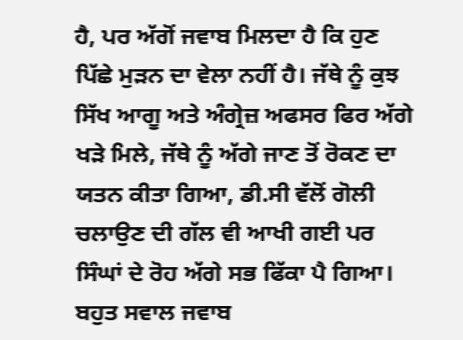ਹੈ, ਪਰ ਅੱਗੋਂ ਜਵਾਬ ਮਿਲਦਾ ਹੈ ਕਿ ਹੁਣ ਪਿੱਛੇ ਮੁੜਨ ਦਾ ਵੇਲਾ ਨਹੀਂ ਹੈ। ਜੱਥੇ ਨੂੰ ਕੁਝ ਸਿੱਖ ਆਗੂ ਅਤੇ ਅੰਗ੍ਰੇਜ਼ ਅਫਸਰ ਫਿਰ ਅੱਗੇ ਖੜੇ ਮਿਲੇ, ਜੱਥੇ ਨੂੰ ਅੱਗੇ ਜਾਣ ਤੋਂ ਰੋਕਣ ਦਾ ਯਤਨ ਕੀਤਾ ਗਿਆ, ਡੀ.ਸੀ ਵੱਲੋਂ ਗੋਲੀ ਚਲਾਉਣ ਦੀ ਗੱਲ ਵੀ ਆਖੀ ਗਈ ਪਰ ਸਿੰਘਾਂ ਦੇ ਰੋਹ ਅੱਗੇ ਸਭ ਫਿੱਕਾ ਪੈ ਗਿਆ। ਬਹੁਤ ਸਵਾਲ ਜਵਾਬ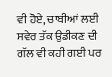ਵੀ ਹੋਏ, ਚਾਬੀਆਂ ਲਈ ਸਵੇਰ ਤੱਕ ਉਡੀਕਣ ਦੀ ਗੱਲ ਵੀ ਕਹੀ ਗਈ ਪਰ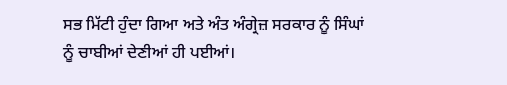ਸਭ ਮਿੱਟੀ ਹੁੰਦਾ ਗਿਆ ਅਤੇ ਅੰਤ ਅੰਗ੍ਰੇਜ਼ ਸਰਕਾਰ ਨੂੰ ਸਿੰਘਾਂ ਨੂੰ ਚਾਬੀਆਂ ਦੇਣੀਆਂ ਹੀ ਪਈਆਂ।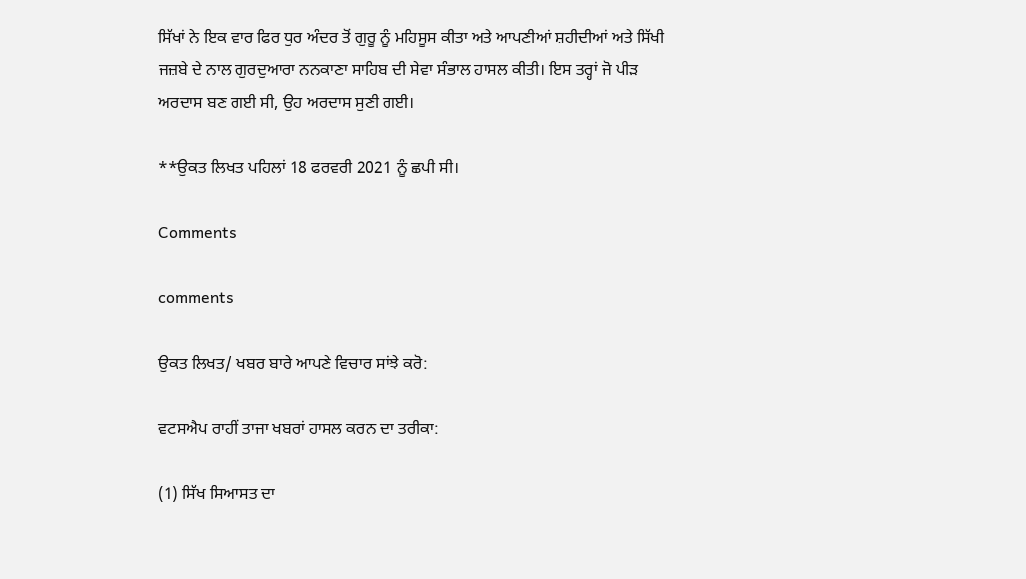ਸਿੱਖਾਂ ਨੇ ਇਕ ਵਾਰ ਫਿਰ ਧੁਰ ਅੰਦਰ ਤੋਂ ਗੁਰੂ ਨੂੰ ਮਹਿਸੂਸ ਕੀਤਾ ਅਤੇ ਆਪਣੀਆਂ ਸ਼ਹੀਦੀਆਂ ਅਤੇ ਸਿੱਖੀ ਜਜ਼ਬੇ ਦੇ ਨਾਲ ਗੁਰਦੁਆਰਾ ਨਨਕਾਣਾ ਸਾਹਿਬ ਦੀ ਸੇਵਾ ਸੰਭਾਲ ਹਾਸਲ ਕੀਤੀ। ਇਸ ਤਰ੍ਹਾਂ ਜੋ ਪੀੜ ਅਰਦਾਸ ਬਣ ਗਈ ਸੀ, ਉਹ ਅਰਦਾਸ ਸੁਣੀ ਗਈ।

**ਉਕਤ ਲਿਖਤ ਪਹਿਲਾਂ 18 ਫਰਵਰੀ 2021 ਨੂੰ ਛਪੀ ਸੀ।

Comments

comments

ਉਕਤ ਲਿਖਤ/ ਖਬਰ ਬਾਰੇ ਆਪਣੇ ਵਿਚਾਰ ਸਾਂਝੇ ਕਰੋ:

ਵਟਸਐਪ ਰਾਹੀਂ ਤਾਜਾ ਖਬਰਾਂ ਹਾਸਲ ਕਰਨ ਦਾ ਤਰੀਕਾ:

(1) ਸਿੱਖ ਸਿਆਸਤ ਦਾ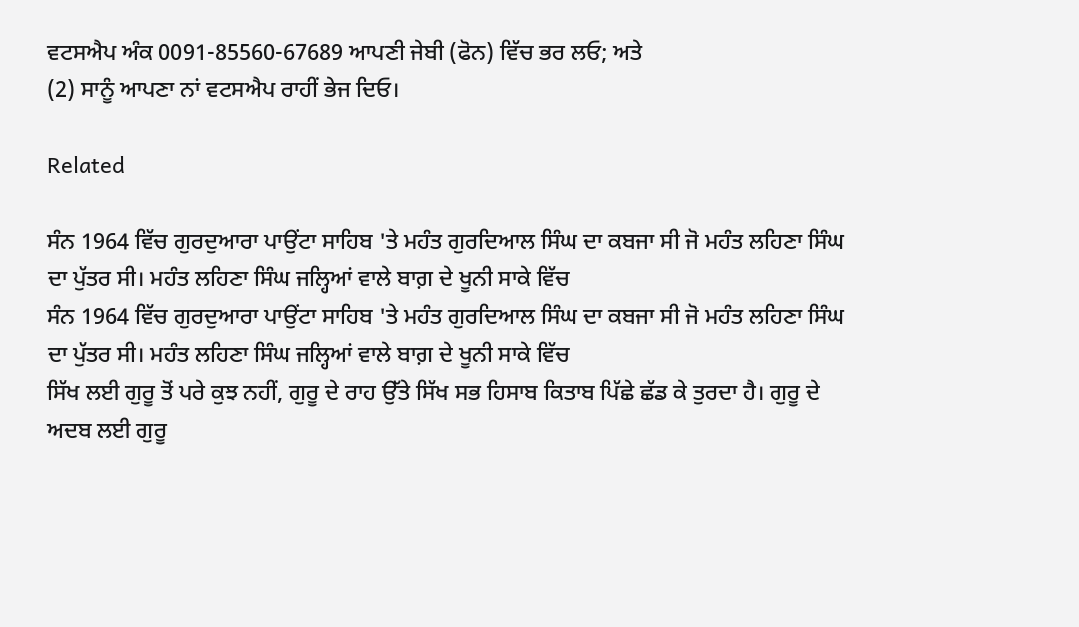ਵਟਸਐਪ ਅੰਕ 0091-85560-67689 ਆਪਣੀ ਜੇਬੀ (ਫੋਨ) ਵਿੱਚ ਭਰ ਲਓ; ਅਤੇ
(2) ਸਾਨੂੰ ਆਪਣਾ ਨਾਂ ਵਟਸਐਪ ਰਾਹੀਂ ਭੇਜ ਦਿਓ।

Related

ਸੰਨ 1964 ਵਿੱਚ ਗੁਰਦੁਆਰਾ ਪਾਉਂਟਾ ਸਾਹਿਬ 'ਤੇ ਮਹੰਤ ਗੁਰਦਿਆਲ ਸਿੰਘ ਦਾ ਕਬਜਾ ਸੀ ਜੋ ਮਹੰਤ ਲਹਿਣਾ ਸਿੰਘ ਦਾ ਪੁੱਤਰ ਸੀ। ਮਹੰਤ ਲਹਿਣਾ ਸਿੰਘ ਜਲ੍ਹਿਆਂ ਵਾਲੇ ਬਾਗ਼ ਦੇ ਖੂਨੀ ਸਾਕੇ ਵਿੱਚ
ਸੰਨ 1964 ਵਿੱਚ ਗੁਰਦੁਆਰਾ ਪਾਉਂਟਾ ਸਾਹਿਬ 'ਤੇ ਮਹੰਤ ਗੁਰਦਿਆਲ ਸਿੰਘ ਦਾ ਕਬਜਾ ਸੀ ਜੋ ਮਹੰਤ ਲਹਿਣਾ ਸਿੰਘ ਦਾ ਪੁੱਤਰ ਸੀ। ਮਹੰਤ ਲਹਿਣਾ ਸਿੰਘ ਜਲ੍ਹਿਆਂ ਵਾਲੇ ਬਾਗ਼ ਦੇ ਖੂਨੀ ਸਾਕੇ ਵਿੱਚ
ਸਿੱਖ ਲਈ ਗੁਰੂ ਤੋਂ ਪਰੇ ਕੁਝ ਨਹੀਂ, ਗੁਰੂ ਦੇ ਰਾਹ ਉੱਤੇ ਸਿੱਖ ਸਭ ਹਿਸਾਬ ਕਿਤਾਬ ਪਿੱਛੇ ਛੱਡ ਕੇ ਤੁਰਦਾ ਹੈ। ਗੁਰੂ ਦੇ ਅਦਬ ਲਈ ਗੁਰੂ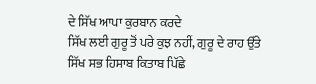ਦੇ ਸਿੱਖ ਆਪਾ ਕੁਰਬਾਨ ਕਰਦੇ
ਸਿੱਖ ਲਈ ਗੁਰੂ ਤੋਂ ਪਰੇ ਕੁਝ ਨਹੀਂ, ਗੁਰੂ ਦੇ ਰਾਹ ਉੱਤੇ ਸਿੱਖ ਸਭ ਹਿਸਾਬ ਕਿਤਾਬ ਪਿੱਛੇ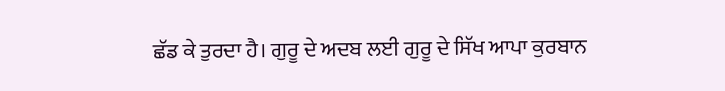ਛੱਡ ਕੇ ਤੁਰਦਾ ਹੈ। ਗੁਰੂ ਦੇ ਅਦਬ ਲਈ ਗੁਰੂ ਦੇ ਸਿੱਖ ਆਪਾ ਕੁਰਬਾਨ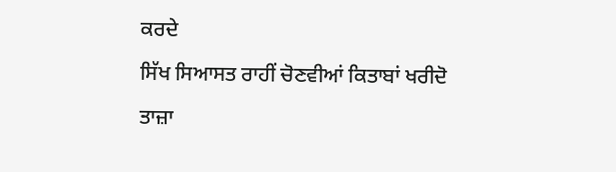ਕਰਦੇ

ਸਿੱਖ ਸਿਆਸਤ ਰਾਹੀਂ ਚੋਣਵੀਆਂ ਕਿਤਾਬਾਂ ਖਰੀਦੋ

ਤਾਜ਼ਾ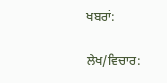ਖਬਰਾਂ:

ਲੇਖ/ਵਿਚਾਰ: